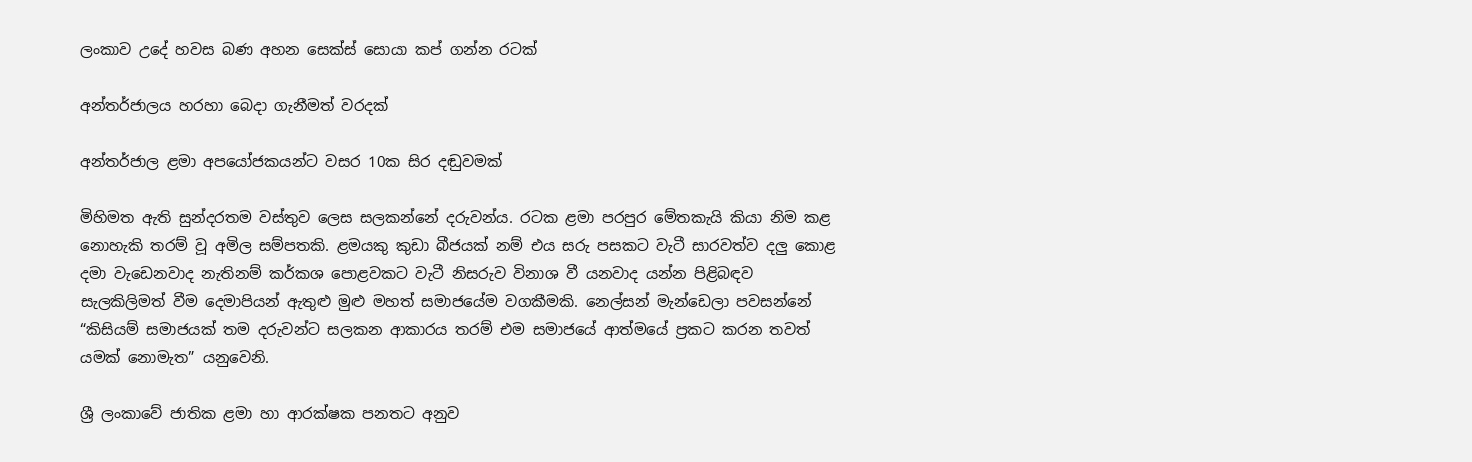ලංකාව උදේ හවස බණ අහන සෙක්ස් සොයා කප් ගන්න රටක්

අන්තර්ජාලය හරහා බෙදා ගැනීමත් වරදක්

අන්තර්ජාල ළමා අපයෝජකයන්ට වසර 10ක සිර දඬුවමක්

මිහිමත ඇති සුන්දරතම වස්තුව ලෙස සලකන්නේ දරුවන්ය. රටක ළමා පරපුර මේතකැයි කියා නිම කළ නොහැකි තරම් වූ අමිල සම්පතකි. ළමයකු කුඩා බීජයක් නම් එය සරු පසකට වැටී සාරවත්ව දලු කොළ දමා වැඩෙනවාද නැතිනම් කර්කශ පොළවකට වැටී නිසරුව විනාශ වී යනවාද යන්න පිළිබඳව සැලකිලිමත් වීම දෙමාපියන් ඇතුළු මුළු මහත් සමාජයේම වගකීමකි. නෙල්සන් මැන්ඩෙලා පවසන්නේ “කිසියම් සමාජයක් තම දරුවන්ට සලකන ආකාරය තරම් එම සමාජයේ ආත්මයේ ප්‍රකට කරන තවත් යමක් නොමැත” යනුවෙනි.

ශ්‍රී ලංකාවේ ජාතික ළමා හා ආරක්ෂක පනතට අනුව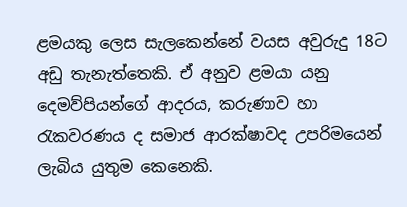ළමයකු ලෙස සැලකෙන්නේ වයස අවුරුදු 18ට අඩු තැනැත්තෙකි. ඒ අනුව ළමයා යනු දෙමව්පියන්ගේ ආදරය, කරුණාව හා රැකවරණය ද සමාජ ආරක්ෂාවද උපරිමයෙන් ලැබිය යුතුම කෙනෙකි.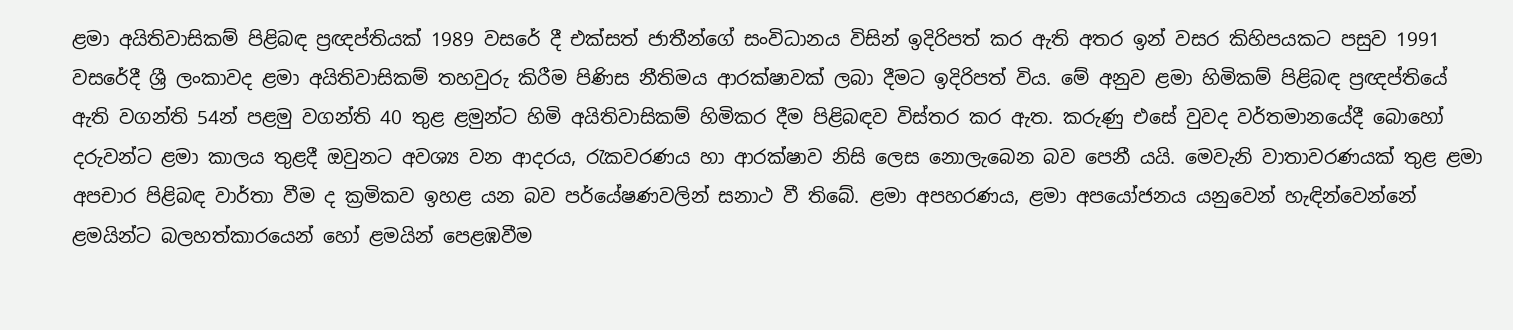ළමා අයිතිවාසිකම් පිළිබඳ ප්‍රඥප්තියක් 1989 වසරේ දී එක්සත් ජාතීන්ගේ සංවිධානය විසින් ඉදිරිපත් කර ඇති අතර ඉන් වසර කිහිපයකට පසුව 1991 වසරේදී ශ්‍රී ලංකාවද ළමා අයිතිවාසිකම් තහවුරු කිරීම පිණිස නීතිමය ආරක්ෂාවක් ලබා දීමට ඉදිරිපත් විය. මේ අනුව ළමා හිමිකම් පිළිබඳ ප්‍රඥප්තියේ ඇති වගන්ති 54න් පළමු වගන්ති 40 තුළ ළමුන්ට හිමි අයිතිවාසිකම් හිමිකර දීම පිළිබඳව විස්තර කර ඇත. කරුණු එසේ වුවද වර්තමානයේදී බොහෝ දරුවන්ට ළමා කාලය තුළදී ඔවුනට අවශ්‍ය වන ආදරය, රැකවරණය හා ආරක්ෂාව නිසි ලෙස නොලැබෙන බව පෙනී යයි. මෙවැනි වාතාවරණයක් තුළ ළමා අපචාර පිළිබඳ වාර්තා වීම ද ක්‍රමිකව ඉහළ යන බව පර්යේෂණවලින් සනාථ වී තිබේ. ළමා අපහරණය, ළමා අපයෝජනය යනුවෙන් හැඳින්වෙන්නේ ළමයින්ට බලහත්කාරයෙන් හෝ ළමයින් පෙළඹවීම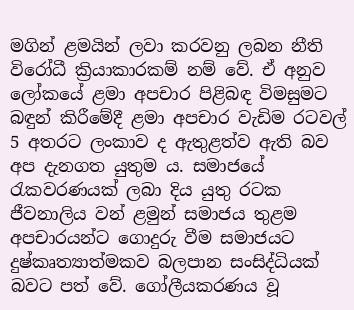මගින් ළමයින් ලවා කරවනු ලබන නීති විරෝධී ක්‍රියාකාරකම් නම් වේ. ඒ අනුව ලෝකයේ ළමා අපචාර පිළිබඳ විමසුමට බඳුන් කිරීමේදී ළමා අපචාර වැඩිම රටවල් 5 අතරට ලංකාව ද ඇතුළත්ව ඇති බව අප දැනගත යුතුම ය. සමාජයේ රැකවරණයක් ලබා දිය යුතු රටක ජීවනාලිය වන් ළමුන් සමාජය තුළම අපචාරයන්ට ගොදුරු වීම සමාජයට දුෂ්කෘත්‍යාත්මකව බලපාන සංසිද්ධියක් බවට පත් වේ. ගෝලීයකරණය වූ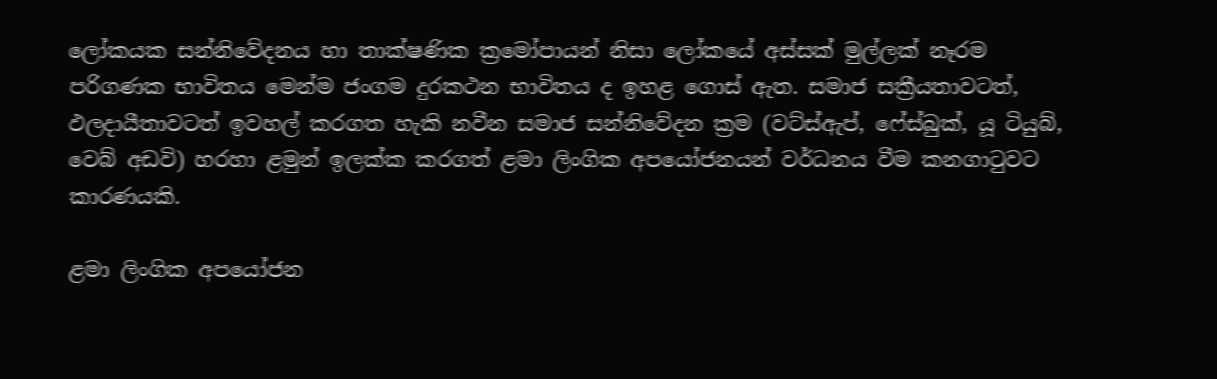ලෝකයක සන්නිවේදනය හා තාක්ෂණික ක්‍රමෝපායන් නිසා ලෝකයේ අස්සක් මුල්ලක් නෑරම පරිගණක භාවිතය මෙන්ම ජංගම දුරකථන භාවිතය ද ඉහළ ගොස් ඇත. සමාජ සක්‍රීයතාවටත්, ඵලදායීතාවටත් ඉවහල් කරගත හැකි නවීන සමාජ සන්නිවේදන ක්‍රම (වට්ස්ඇප්, ෆේස්බුක්, යූ ටියුබ්, වෙබ් අඩවි) හරහා ළමුන් ඉලක්ක කරගත් ළමා ලිංගික අපයෝජනයන් වර්ධනය වීම කනගාටුවට කාරණයකි.

ළමා ලිංගික අපයෝජන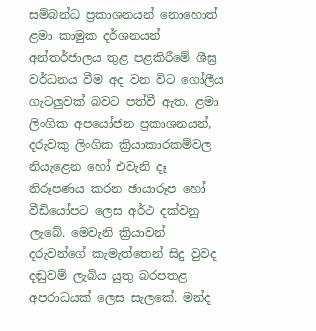සම්බන්ධ ප්‍රකාශනයන් නොහොත් ළමා කාමුක දර්ශනයන් අන්තර්ජාලය තුළ පළකිරීමේ ශීඝ්‍ර වර්ධනය වීම අද වන විට ගෝලීය ගැටලුවක් බවට පත්වී ඇත. ළමා ලිංගික අපයෝජන ප්‍රකාශනයන්, දරුවකු ලිංගික ක්‍රියාකාරකම්වල නියැළෙන හෝ එවැනි දෑ නිරූපණය කරන ඡායාරූප හෝ වීඩියෝපට ලෙස අර්ථ දක්වනු ලැබේ. මෙවැනි ක්‍රියාවන් දරුවන්ගේ කැමැත්තෙන් සිදු වුවද දඬුවම් ලැබිය යුතු බරපතළ අපරාධයක් ලෙස සැලකේ. මන්ද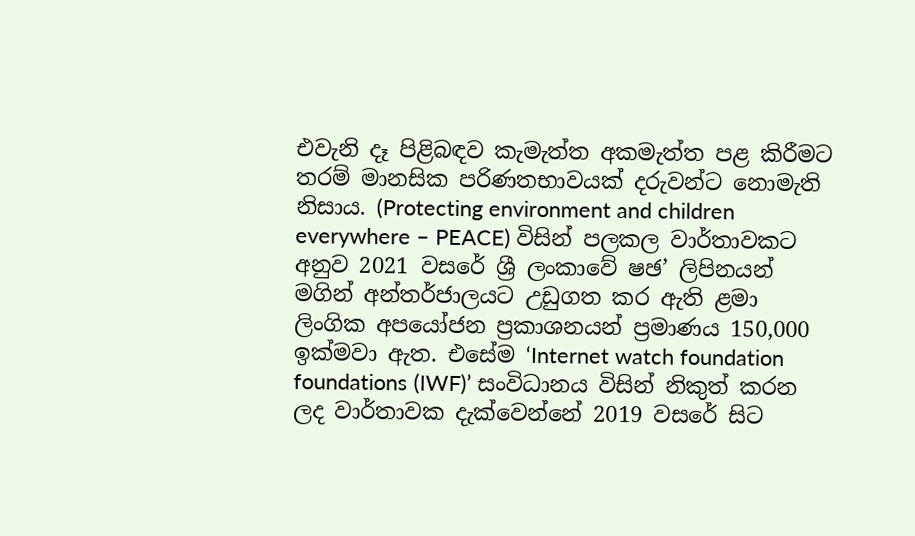එවැනි දෑ පිළිබඳව කැමැත්ත අකමැත්ත පළ කිරීමට තරම් මානසික පරිණතභාවයක් දරුවන්ට නොමැති නිසාය. (Protecting environment and children everywhere – PEACE) විසින් පලකල වාර්තාවකට අනුව 2021 වසරේ ශ්‍රී ලංකාවේ ෂඡ’ ලිපිනයන් මගින් අන්තර්ජාලයට උඩුගත කර ඇති ළමා ලිංගික අපයෝජන ප්‍රකාශනයන් ප්‍රමාණය 150,000 ඉක්මවා ඇත. එසේම ‘Internet watch foundation foundations (IWF)’ සංවිධානය විසින් නිකුත් කරන ලද වාර්තාවක දැක්වෙන්නේ 2019 වසරේ සිට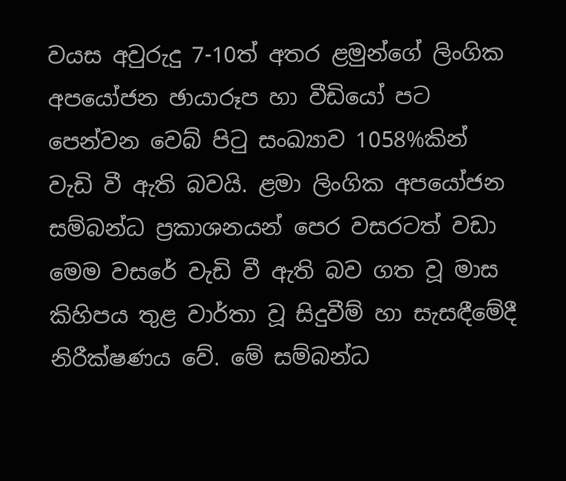වයස අවුරුදු 7-10ත් අතර ළමුන්ගේ ලිංගික අපයෝජන ඡායාරූප හා වීඩියෝ පට පෙන්වන වෙබ් පිටු සංඛ්‍යාව 1058%කින් වැඩි වී ඇති බවයි. ළමා ලිංගික අපයෝජන සම්බන්ධ ප්‍රකාශනයන් පෙර වසරටත් වඩා මෙම වසරේ වැඩි වී ඇති බව ගත වූ මාස කිහිපය තුළ වාර්තා වූ සිදුවීම් හා සැසඳීමේදී නිරීක්ෂණය වේ. මේ සම්බන්ධ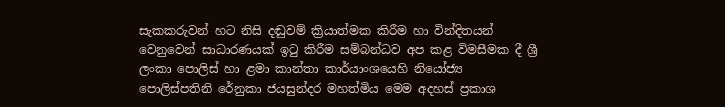සැකකරුවන් හට නිසි දඬුවම් ක්‍රියාත්මක කිරීම හා වින්දිතයන් වෙනුවෙන් සාධාරණයක් ඉටු කිරීම සම්බන්ධව අප කළ විමසීමක දී ශ්‍රී ලංකා පොලිස් හා ළමා කාන්තා කාර්යාංශයෙහි නියෝජ්‍ය පොලිස්පතිනි රේනුකා ජයසුන්දර මහත්මිය මෙම අදහස් ප්‍රකාශ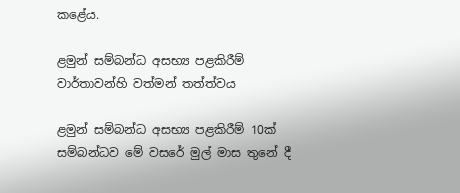කළේය.

ළමුන් සම්බන්ධ අසභ්‍ය පළකිරීම් වාර්තාවන්හි වත්මන් තත්ත්වය

ළමුන් සම්බන්ධ අසභ්‍ය පළකිරීම් 10ක් සම්බන්ධව මේ වසරේ මුල් මාස තුනේ දී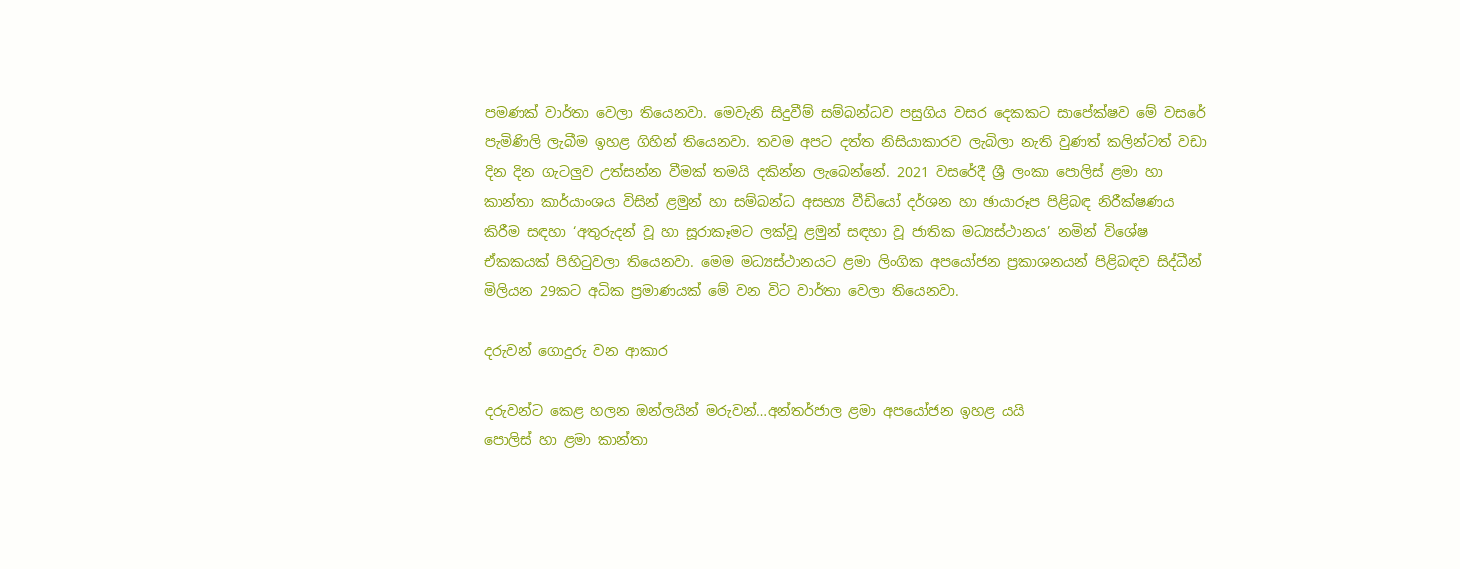පමණක් වාර්තා වෙලා තියෙනවා. මෙවැනි සිදුවීම් සම්බන්ධව පසුගිය වසර දෙකකට සාපේක්ෂව මේ වසරේ පැමිණිලි ලැබීම ඉහළ ගිහින් තියෙනවා. තවම අපට දත්ත නිසියාකාරව ලැබිලා නැති වුණත් කලින්ටත් වඩා දින දින ගැටලුව උත්සන්න වීමක් තමයි දකින්න ලැබෙන්නේ. 2021 වසරේදී ශ්‍රී ලංකා පොලිස් ළමා හා කාන්තා කාර්යාංශය විසින් ළමුන් හා සම්බන්ධ අසභ්‍ය වීඩියෝ දර්ශන හා ඡායාරූප පිළිබඳ නිරීක්ෂණය කිරීම සඳහා ‘අතුරුදන් වූ හා සූරාකෑමට ලක්වූ ළමුන් සඳහා වූ ජාතික මධ්‍යස්ථානය’ නමින් විශේෂ ඒකකයක් පිහිටුවලා තියෙනවා. මෙම මධ්‍යස්ථානයට ළමා ලිංගික අපයෝජන ප්‍රකාශනයන් පිළිබඳව සිද්ධීන් මිලියන 29කට අධික ප්‍රමාණයක් මේ වන විට වාර්තා වෙලා තියෙනවා.

දරුවන් ගොදුරු වන ආකාර

දරුවන්ට කෙළ හලන ඔන්ලයින් මරුවන්…අන්තර්ජාල ළමා අපයෝජන ඉහළ යයි
පොලිස් හා ළමා කාන්තා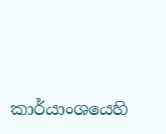කාර්යාංශයෙහි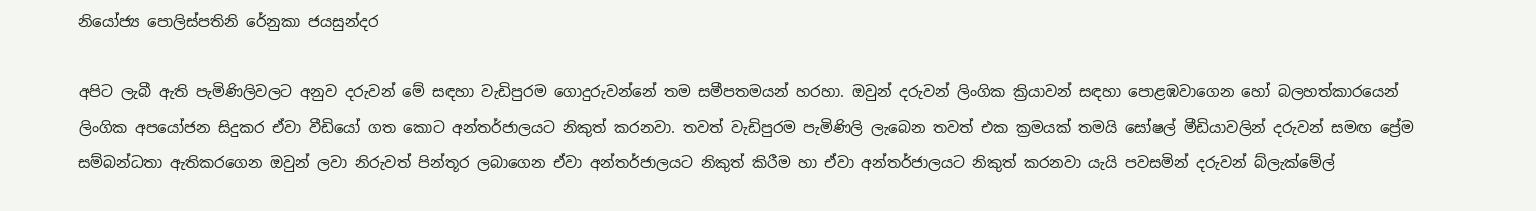නියෝජ්‍ය පොලිස්පතිනි රේනුකා ජයසුන්දර

අපිට ලැබී ඇති පැමිණිලිවලට අනුව දරුවන් මේ සඳහා වැඩිපුරම ගොදුරුවන්නේ තම සමීපතමයන් හරහා. ඔවුන් දරුවන් ලිංගික ක්‍රියාවන් සඳහා පොළඹවාගෙන හෝ බලහත්කාරයෙන් ලිංගික අපයෝජන සිදුකර ඒවා වීඩියෝ ගත කොට අන්තර්ජාලයට නිකුත් කරනවා. තවත් වැඩිපුරම පැමිණිලි ලැබෙන තවත් එක ක්‍රමයක් තමයි සෝෂල් මීඩියාවලින් දරුවන් සමඟ ප්‍රේම සම්බන්ධතා ඇතිකරගෙන ඔවුන් ලවා නිරුවත් පින්තූර ලබාගෙන ඒවා අන්තර්ජාලයට නිකුත් කිරීම හා ඒවා අන්තර්ජාලයට නිකුත් කරනවා යැයි පවසමින් දරුවන් බ්ලැක්මේල්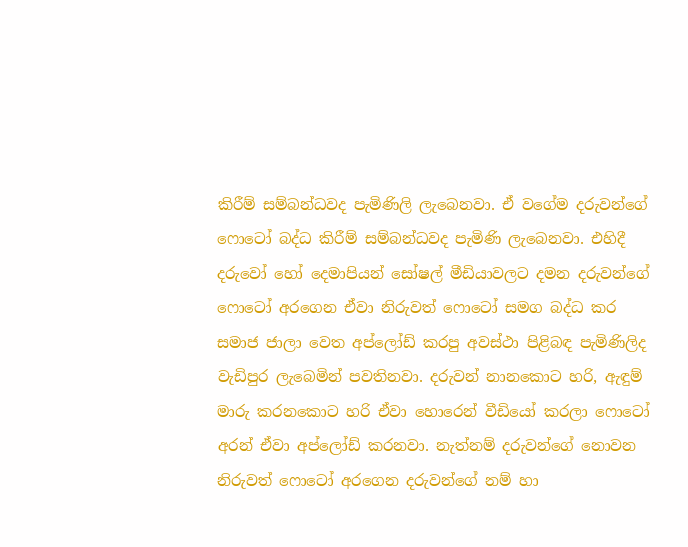කිරීම් සම්බන්ධවද පැමිණිලි ලැබෙනවා. ඒ වගේම දරුවන්ගේ ෆොටෝ බද්ධ කිරීම් සම්බන්ධවද පැමිණි ලැබෙනවා. එහිදී දරුවෝ හෝ දෙමාපියන් සෝෂල් මීඩියාවලට දමන දරුවන්ගේ ෆොටෝ අරගෙන ඒවා නිරුවත් ෆොටෝ සමග බද්ධ කර සමාජ ජාලා වෙත අප්ලෝඩ් කරපු අවස්ථා පිළිබඳ පැමිණිලිද වැඩිපුර ලැබෙමින් පවතිනවා. දරුවන් නානකොට හරි, ඇඳුම් මාරු කරනකොට හරි ඒවා හොරෙන් වීඩියෝ කරලා ෆොටෝ අරන් ඒවා අප්ලෝඩ් කරනවා. නැත්නම් දරුවන්ගේ නොවන නිරුවත් ෆොටෝ අරගෙන දරුවන්ගේ නම් හා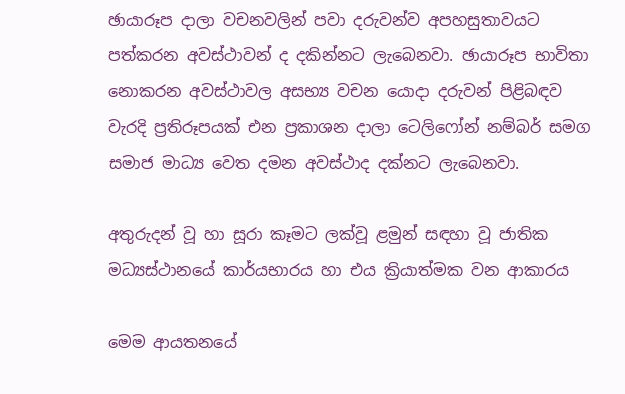ඡායාරූප දාලා වචනවලින් පවා දරුවන්ව අපහසුතාවයට පත්කරන අවස්ථාවන් ද දකින්නට ලැබෙනවා. ඡායාරූප භාවිතා නොකරන අවස්ථාවල අසභ්‍ය වචන යොදා දරුවන් පිළිබඳව වැරදි ප්‍රතිරූපයක් එන ප්‍රකාශන දාලා ටෙලිෆෝන් නම්බර් සමග සමාජ මාධ්‍ය වෙත දමන අවස්ථාද දක්නට ලැබෙනවා.

අතුරුදන් වූ හා සූරා කෑමට ලක්වූ ළමුන් සඳහා වූ ජාතික මධ්‍යස්ථානයේ කාර්යභාරය හා එය ක්‍රියාත්මක වන ආකාරය

මෙම ආයතනයේ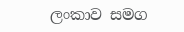ලංකාව සමග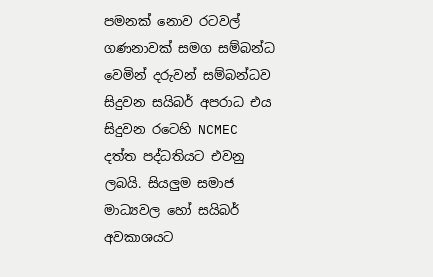පමනක් නොව රටවල් ගණනාවක් සමග සම්බන්ධ වෙමින් දරුවන් සම්බන්ධව සිදුවන සයිබර් අපරාධ එය සිදුවන රටෙහි NCMEC දත්ත පද්ධතියට එවනු ලබයි. සියලුම සමාජ මාධ්‍යවල හෝ සයිබර් අවකාශයට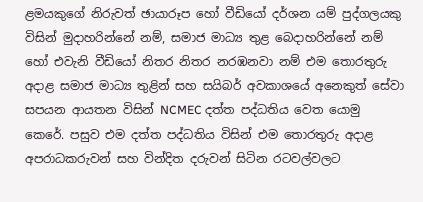ළමයකුගේ නිරුවත් ඡායාරූප හෝ වීඩියෝ දර්ශන යම් පුද්ගලයකු විසින් මුදාහරින්නේ නම්, සමාජ මාධ්‍ය තුළ බෙදාහරින්නේ නම් හෝ එවැනි වීඩියෝ නිතර නිතර නරඹනවා නම් එම තොරතුරු අදාළ සමාජ මාධ්‍ය තුළින් සහ සයිබර් අවකාශයේ අනෙකුත් සේවා සපයන ආයතන විසින් NCMEC දත්ත පද්ධතිය වෙත යොමු කෙරේ. පසුව එම දත්ත පද්ධතිය විසින් එම තොරතුරු අදාළ අපරාධකරුවන් සහ වින්දිත දරුවන් සිටින රටවල්වලට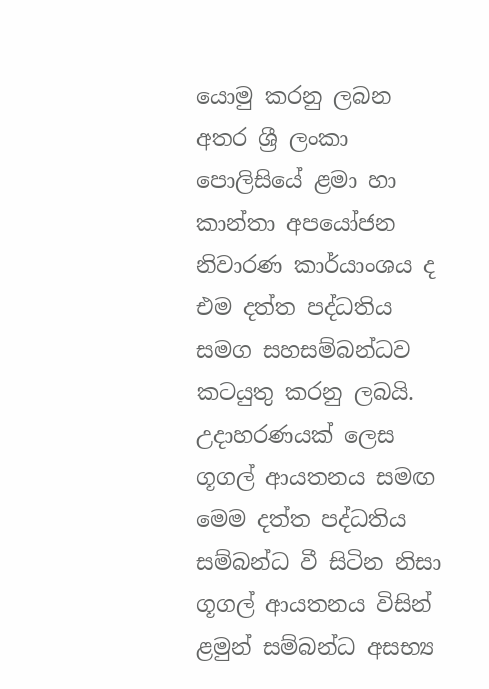යොමු කරනු ලබන අතර ශ්‍රී ලංකා පොලිසියේ ළමා හා කාන්තා අපයෝජන නිවාරණ කාර්යාංශය ද එම දත්ත පද්ධතිය සමග සහසම්බන්ධව කටයුතු කරනු ලබයි. උදාහරණයක් ලෙස ගූගල් ආයතනය සමඟ මෙම දත්ත පද්ධතිය සම්බන්ධ වී සිටින නිසා ගූගල් ආයතනය විසින් ළමුන් සම්බන්ධ අසභ්‍ය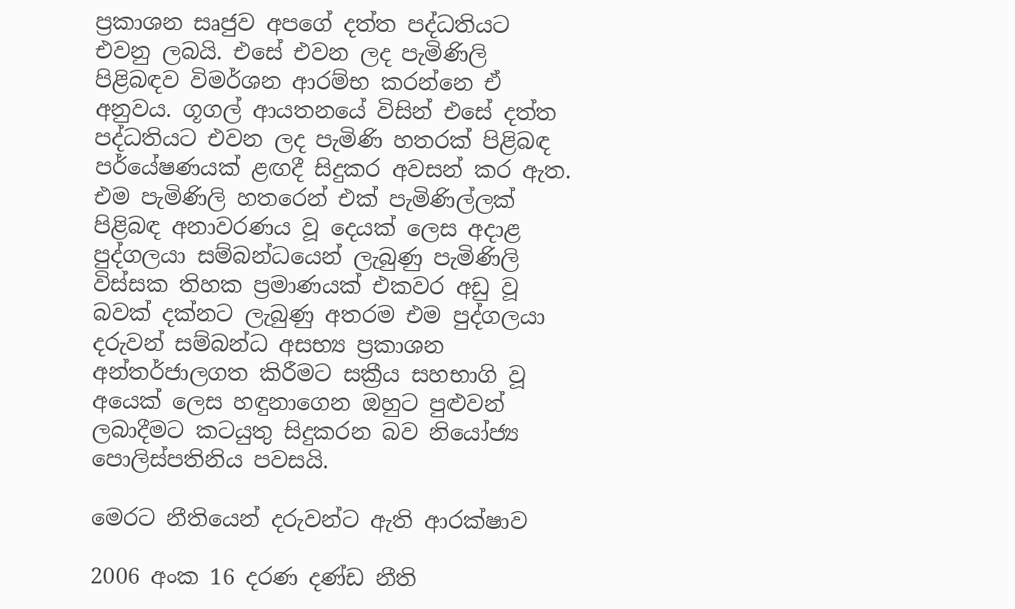ප්‍රකාශන සෘජුව අපගේ දත්ත පද්ධතියට එවනු ලබයි. එසේ එවන ලද පැමිණිලි පිළිබඳව විමර්ශන ආරම්භ කරන්නෙ ඒ අනුවය. ගූගල් ආයතනයේ විසින් එසේ දත්ත පද්ධතියට එවන ලද පැමිණි හතරක් පිළිබඳ පර්යේෂණයක් ළඟදී සිදුකර අවසන් කර ඇත. එම පැමිණිලි හතරෙන් එක් පැමිණිල්ලක් පිළිබඳ අනාවරණය වූ දෙයක් ලෙස අදාළ පුද්ගලයා සම්බන්ධයෙන් ලැබුණු පැමිණිලි විස්සක තිහක ප්‍රමාණයක් එකවර අඩු වූ බවක් දක්නට ලැබුණු අතරම එම පුද්ගලයා දරුවන් සම්බන්ධ අසභ්‍ය ප්‍රකාශන අන්තර්ජාලගත කිරීමට සක්‍රීය සහභාගි වූ අයෙක් ලෙස හඳුනාගෙන ඔහුට පුළුවන් ලබාදීමට කටයුතු සිදුකරන බව නියෝජ්‍ය පොලිස්පතිනිය පවසයි.

මෙරට නීතියෙන් දරුවන්ට ඇති ආරක්ෂාව

2006 අංක 16 දරණ දණ්ඩ නීති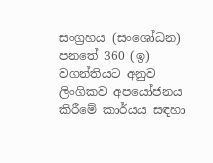සංග්‍රහය (සංශෝධන) පනතේ 360 (ඉ) වගන්තියට අනුව ලිංගිකව අපයෝජනය කිරීමේ කාර්යය සඳහා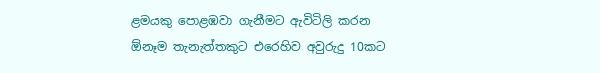ළමයකු පොළඹවා ගැනීමට ඇවිටිලි කරන ඕනෑම තැනැත්තකුට එරෙහිව අවුරුදු 10කට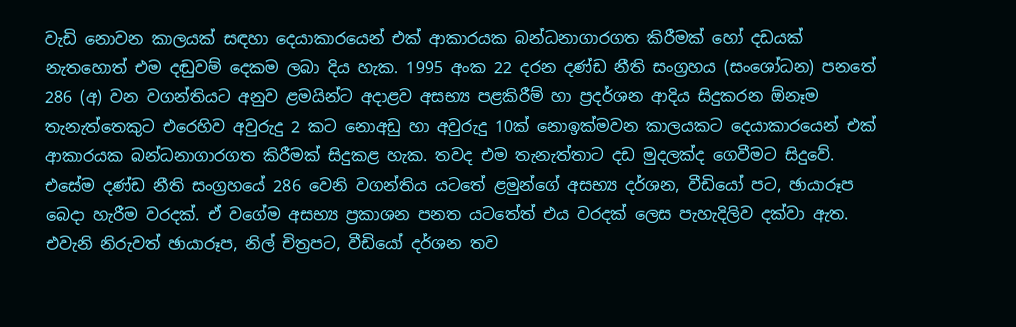වැඩි නොවන කාලයක් සඳහා දෙයාකාරයෙන් එක් ආකාරයක බන්ධනාගාරගත කිරීමක් හෝ දඩයක් නැතහොත් එම දඬුවම් දෙකම ලබා දිය හැක. 1995 අංක 22 දරන දණ්ඩ නීති සංග්‍රහය (සංශෝධන) පනතේ 286 (අ) වන වගන්තියට අනුව ළමයින්ට අදාළව අසභ්‍ය පළකිරීම් හා ප්‍රදර්ශන ආදිය සිදුකරන ඕනෑම තැනැත්තෙකුට එරෙහිව අවුරුදු 2 කට නොඅඩු හා අවුරුදු 10ක් නොඉක්මවන කාලයකට දෙයාකාරයෙන් එක් ආකාරයක බන්ධනාගාරගත කිරීමක් සිදුකළ හැක. තවද එම තැනැත්තාට දඩ මුදලක්ද ගෙවීමට සිදුවේ. එසේම දණ්ඩ නීති සංග්‍රහයේ 286 වෙනි වගන්තිය යටතේ ළමුන්ගේ අසභ්‍ය දර්ශන, වීඩියෝ පට, ඡායාරූප බෙදා හැරීම වරදක්. ඒ වගේම අසභ්‍ය ප්‍රකාශන පනත යටතේත් එය වරදක් ලෙස පැහැදිලිව දක්වා ඇත. එවැනි නිරුවත් ඡායාරූප, නිල් චිත්‍රපට, වීඩියෝ දර්ශන තව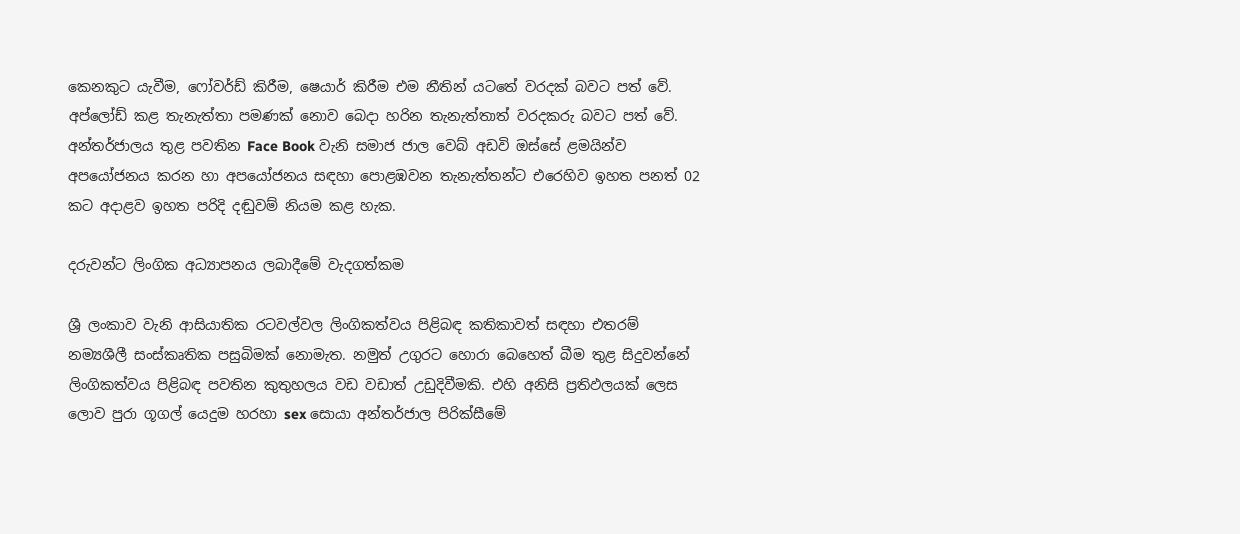කෙනකුට යැවීම, ෆෝවර්ඩ් කිරීම, ෂෙයාර් කිරීම එම නීතින් යටතේ වරදක් බවට පත් වේ. අප්ලෝඩ් කළ තැනැත්තා පමණක් නොව බෙදා හරින තැනැත්තාත් වරදකරු බවට පත් වේ. අන්තර්ජාලය තුළ පවතින Face Book වැනි සමාජ ජාල වෙබ් අඩවි ඔස්සේ ළමයින්ව අපයෝජනය කරන හා අපයෝජනය සඳහා පොළඹවන තැනැත්තන්ට එරෙහිව ඉහත පනත් 02 කට අදාළව ඉහත පරිදි දඬුවම් නියම කළ හැක.

දරුවන්ට ලිංගික අධ්‍යාපනය ලබාදීමේ වැදගත්කම

ශ්‍රී ලංකාව වැනි ආසියාතික රටවල්වල ලිංගිකත්වය පිළිබඳ කතිකාවත් සඳහා එතරම් නම්‍යශීලී සංස්කෘතික පසුබිමක් නොමැත. නමුත් උගුරට හොරා බෙහෙත් බීම තුළ සිදුවන්නේ ලිංගිකත්වය පිළිබඳ පවතින කුතුහලය වඩ වඩාත් උඩුදිවීමකි. එහි අනිසි ප්‍රතිඵලයක් ලෙස ලොව පුරා ගූගල් යෙදුම හරහා sex සොයා අන්තර්ජාල පිරික්සීමේ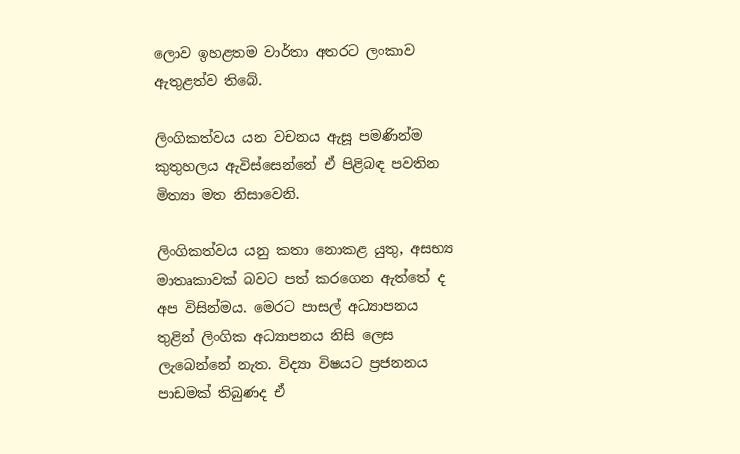ලොව ඉහළතම වාර්තා අතරට ලංකාව ඇතුළත්ව තිබේ.

ලිංගිකත්වය යන වචනය ඇසූ පමණින්ම කුතුහලය ඇවිස්සෙන්නේ ඒ පිළිබඳ පවතින මිත්‍යා මත නිසාවෙනි.

ලිංගිකත්වය යනු කතා නොකළ යුතු, අසභ්‍ය මාතෘකාවක් බවට පත් කරගෙන ඇත්තේ ද අප විසින්මය. මෙරට පාසල් අධ්‍යාපනය තුළින් ලිංගික අධ්‍යාපනය නිසි ලෙස ලැබෙන්නේ නැත. විද්‍යා විෂයට ප්‍රජනනය පාඩමක් තිබුණද ඒ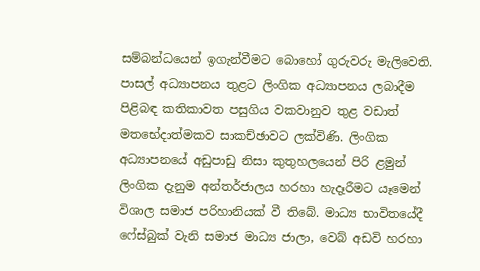සම්බන්ධයෙන් ඉගැන්වීමට බොහෝ ගුරුවරු මැලිවෙති. පාසල් අධ්‍යාපනය තුළට ලිංගික අධ්‍යාපනය ලබාදීම පිළිබඳ කතිකාවත පසුගිය වකවානුව තුළ වඩාත් මතභේදාත්මකව සාකච්ඡාවට ලක්විණි. ලිංගික අධ්‍යාපනයේ අඩුපාඩු නිසා කුතුහලයෙන් පිරි ළමුන් ලිංගික දැනුම අන්තර්ජාලය හරහා හැදෑරීමට යෑමෙන් විශාල සමාජ පරිහානියක් වී තිබේ. මාධ්‍ය භාවිතයේදී ෆේස්බුක් වැනි සමාජ මාධ්‍ය ජාලා, වෙබ් අඩවි හරහා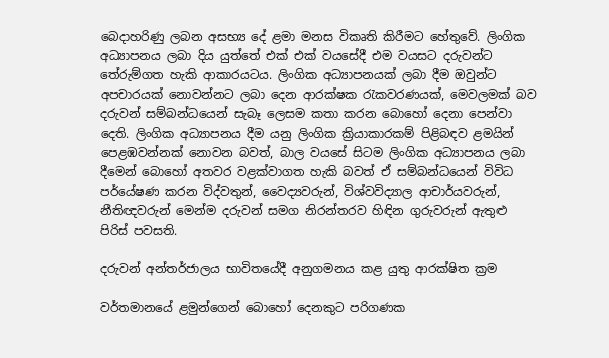බෙදාහරිණු ලබන අසභ්‍ය දේ ළමා මනස විකෘති කිරීමට හේතුවේ. ලිංගික අධ්‍යාපනය ලබා දිය යුත්තේ එක් එක් වයසේදී එම වයසට දරුවන්ට තේරුම්ගත හැකි ආකාරයටය. ලිංගික අධ්‍යාපනයක් ලබා දීම ඔවුන්ට අපචාරයක් නොවන්නට ලබා දෙන ආරක්ෂක රැකවරණයක්, මෙවලමක් බව දරුවන් සම්බන්ධයෙන් සැබෑ ලෙසම කතා කරන බොහෝ දෙනා පෙන්වා දෙති. ලිංගික අධ්‍යාපනය දීම යනු ලිංගික ක්‍රියාකාරකම් පිළිබඳව ළමයින් පෙළඹවන්නක් නොවන බවත්, බාල වයසේ සිටම ලිංගික අධ්‍යාපනය ලබා දීමෙන් බොහෝ අතවර වළක්වාගත හැකි බවත් ඒ සම්බන්ධයෙන් විවිධ පර්යේෂණ කරන විද්වතුන්, වෛද්‍යවරුන්, විශ්වවිද්‍යාල ආචාර්යවරුන්, නීතිඥවරුන් මෙන්ම දරුවන් සමග නිරන්තරව හිඳින ගුරුවරුන් ඇතුළු පිරිස් පවසති.

දරුවන් අන්තර්ජාලය භාවිතයේදී අනුගමනය කළ යුතු ආරක්ෂිත ක්‍රම

වර්තමානයේ ළමුන්ගෙන් බොහෝ දෙනකුට පරිගණක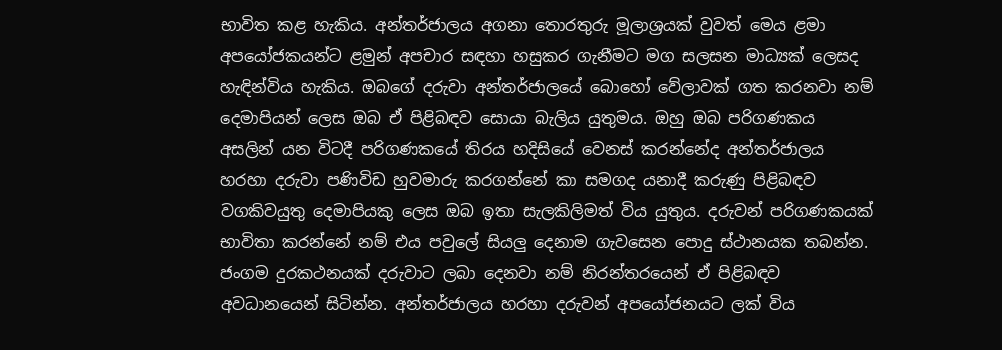භාවිත කළ හැකිය. අන්තර්ජාලය අගනා තොරතුරු මූලාශ්‍රයක් වුවත් මෙය ළමා අපයෝජකයන්ට ළමුන් අපචාර සඳහා හසුකර ගැනීමට මග සලසන මාධ්‍යක් ලෙසද හැඳින්විය හැකිය. ඔබගේ දරුවා අන්තර්ජාලයේ බොහෝ වේලාවක් ගත කරනවා නම් දෙමාපියන් ලෙස ඔබ ඒ පිළිබඳව සොයා බැලිය යුතුමය. ඔහු ඔබ පරිගණකය අසලින් යන විටදී පරිගණකයේ තිරය හදිසියේ වෙනස් කරන්නේද අන්තර්ජාලය හරහා දරුවා පණිවිඩ හුවමාරු කරගන්නේ කා සමගද යනාදී කරුණු පිළිබඳව වගකිවයුතු දෙමාපියකු ලෙස ඔබ ඉතා සැලකිලිමත් විය යුතුය. දරුවන් පරිගණකයක් භාවිතා කරන්නේ නම් එය පවුලේ සියලු දෙනාම ගැවසෙන පොදු ස්ථානයක තබන්න. ජංගම දුරකථනයක් දරුවාට ලබා දෙනවා නම් නිරන්තරයෙන් ඒ පිළිබඳව අවධානයෙන් සිටින්න. අන්තර්ජාලය හරහා දරුවන් අපයෝජනයට ලක් විය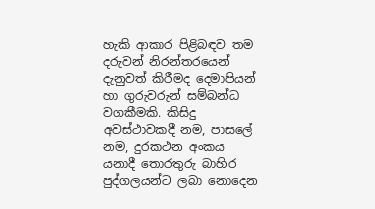හැකි ආකාර පිළිබඳව තම දරුවන් නිරන්තරයෙන් දැනුවත් කිරීමද දෙමාපියන් හා ගුරුවරුන් සම්බන්ධ වගකීමකි. කිසිදු අවස්ථාවකදී නම, පාසලේ නම, දුරකථන අංකය යනාදී තොරතුරු බාහිර පුද්ගලයන්ට ලබා නොදෙන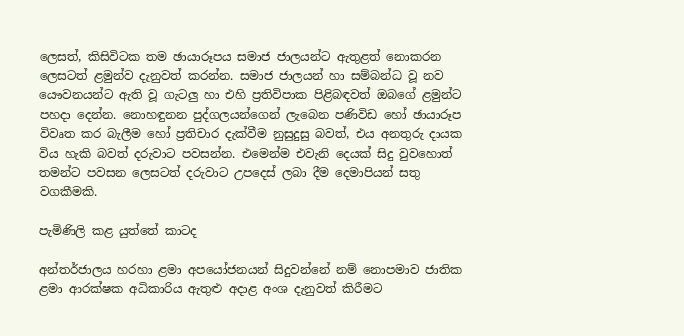ලෙසත්, කිසිවිටක තම ඡායාරූපය සමාජ ජාලයන්ට ඇතුළත් නොකරන ලෙසටත් ළමුන්ව දැනුවත් කරන්න. සමාජ ජාලයන් හා සම්බන්ධ වූ නව යෞවනයන්ට ඇති වූ ගැටලු හා එහි ප්‍රතිවිපාක පිළිබඳවත් ඔබගේ ළමුන්ට පහදා දෙන්න. නොහඳුනන පුද්ගලයන්ගෙන් ලැබෙන පණිවිඩ හෝ ඡායාරූප විවෘත කර බැලීම හෝ ප්‍රතිචාර දැක්වීම නුසුදුසු බවත්, එය අනතුරු දායක විය හැකි බවත් දරුවාට පවසන්න. එමෙන්ම එවැනි දෙයක් සිදු වුවහොත් තමන්ට පවසන ලෙසටත් දරුවාට උපදෙස් ලබා දීම දෙමාපියන් සතු වගකීමකි.

පැමිණිලි කළ යුත්තේ කාටද

අන්තර්ජාලය හරහා ළමා අපයෝජනයන් සිදුවන්නේ නම් නොපමාව ජාතික ළමා ආරක්ෂක අධිකාරිය ඇතුළු අදාළ අංශ දැනුවත් කිරීමට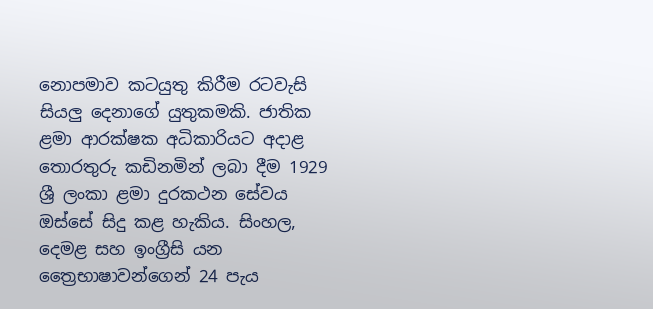නොපමාව කටයුතු කිරීම රටවැසි සියලු දෙනාගේ යුතුකමකි. ජාතික ළමා ආරක්ෂක අධිකාරියට අදාළ තොරතුරු කඩිනමින් ලබා දීම 1929 ශ්‍රී ලංකා ළමා දුරකථන සේවය ඔස්සේ සිදු කළ හැකිය. සිංහල, දෙමළ සහ ඉංග්‍රීසි යන ත්‍රෛභාෂාවන්ගෙන් 24 පැය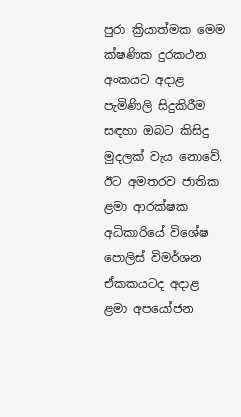පුරා ක්‍රියාත්මක මෙම ක්ෂණික දුරකථන අංකයට අදාළ පැමිණිලි සිදුකිරීම සඳහා ඔබට කිසිදු මුදලක් වැය නොවේ. ඊට අමතරව ජාතික ළමා ආරක්ෂක අධිකාරියේ විශේෂ පොලිස් විමර්ශන ඒකකයටද අදාළ ළමා අපයෝජන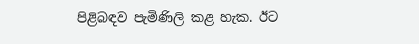පිළිබඳව පැමිණිලි කළ හැක. ඊට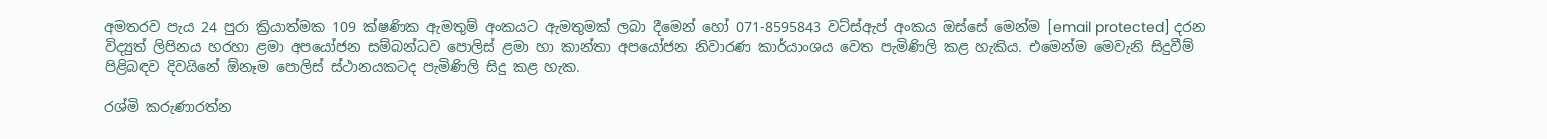අමතරව පැය 24 පුරා ක්‍රියාත්මක 109 ක්ෂණික ඇමතුම් අංකයට ඇමතුමක් ලබා දීමෙන් හෝ 071-8595843 වට්ස්ඇප් අංකය ඔස්සේ මෙන්ම [email protected] දරන විද්‍යුත් ලිපිනය හරහා ළමා අපයෝජන සම්බන්ධව පොලිස් ළමා හා කාන්තා අපයෝජන නිවාරණ කාර්යාංශය වෙත පැමිණිලි කළ හැකිය. එමෙන්ම මෙවැනි සිදුවීම් පිළිබඳව දිවයිනේ ඕනෑම පොලිස් ස්ථානයකටද පැමිණිලි සිදු කළ හැක.

රශ්මි කරුණාරත්න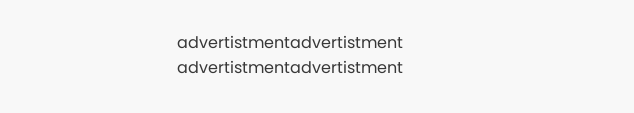advertistmentadvertistment
advertistmentadvertistment